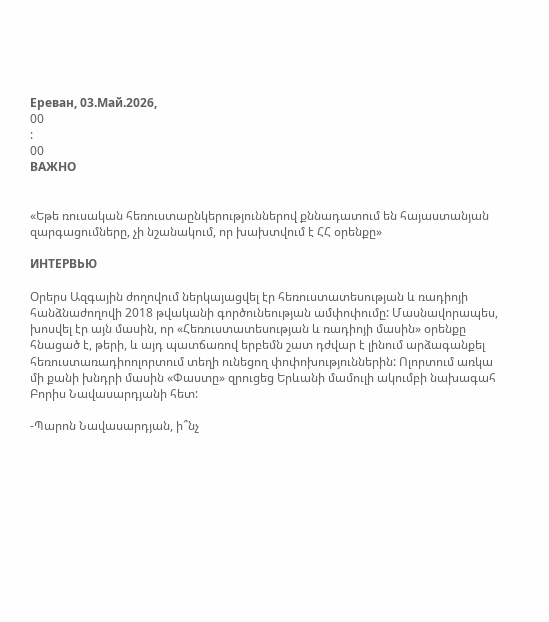Ереван, 03.Май.2026,
00
:
00
ВАЖНО


«Եթե ռուսական հեռուստաընկերություններով քննադատում են հայաստանյան զարգացումները, չի նշանակում, որ խախտվում է ՀՀ օրենքը»

ИНТЕРВЬЮ

Օրերս Ազգային ժողովում ներկայացվել էր հեռուստատեսության և ռադիոյի հանձնաժողովի 2018 թվականի գործունեության ամփոփումը: Մասնավորապես, խոսվել էր այն մասին, որ «Հեռուստատեսության և ռադիոյի մասին» օրենքը հնացած է, թերի, և այդ պատճառով երբեմն շատ դժվար է լինում արձագանքել հեռուստառադիոոլորտում տեղի ունեցող փոփոխություններին: Ոլորտում առկա մի քանի խնդրի մասին «Փաստը» զրուցեց Երևանի մամուլի ակումբի նախագահ Բորիս Նավասարդյանի հետ:

-Պարոն Նավասարդյան, ի՞նչ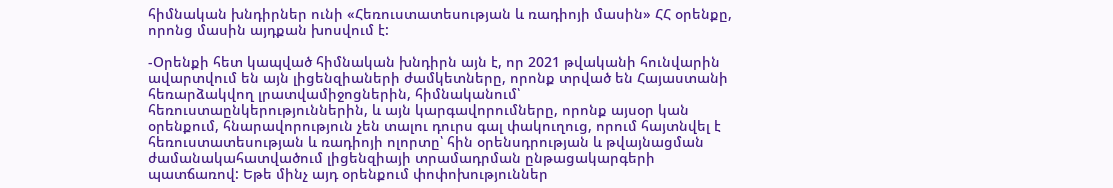հիմնական խնդիրներ ունի «Հեռուստատեսության և ռադիոյի մասին» ՀՀ օրենքը, որոնց մասին այդքան խոսվում է:

-Օրենքի հետ կապված հիմնական խնդիրն այն է, որ 2021 թվականի հունվարին ավարտվում են այն լիցենզիաների ժամկետները, որոնք տրված են Հայաստանի հեռարձակվող լրատվամիջոցներին, հիմնականում՝ հեռուստաընկերություններին, և այն կարգավորումները, որոնք այսօր կան օրենքում, հնարավորություն չեն տալու դուրս գալ փակուղուց, որում հայտնվել է հեռուստատեսության և ռադիոյի ոլորտը՝ հին օրենսդրության և թվայնացման ժամանակահատվածում լիցենզիայի տրամադրման ընթացակարգերի պատճառով: Եթե մինչ այդ օրենքում փոփոխություններ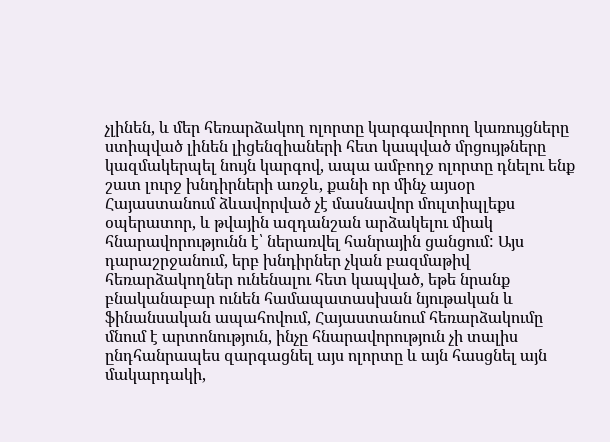չլինեն, և մեր հեռարձակող ոլորտը կարգավորող կառույցները ստիպված լինեն լիցենզիաների հետ կապված մրցույթները կազմակերպել նույն կարգով, ապա ամբողջ ոլորտը դնելու ենք շատ լուրջ խնդիրների առջև, քանի որ մինչ այսօր Հայաստանում ձևավորված չէ մասնավոր մուլտիպլեքս օպերատոր, և թվային ազդանշան արձակելու միակ հնարավորությունն է՝ ներառվել հանրային ցանցում: Այս դարաշրջանում, երբ խնդիրներ չկան բազմաթիվ հեռարձակողներ ունենալու հետ կապված, եթե նրանք բնականաբար ունեն համապատասխան նյութական և ֆինանսական ապահովում, Հայաստանում հեռարձակումը մնում է արտոնություն, ինչը հնարավորություն չի տալիս ընդհանրապես զարգացնել այս ոլորտը և այն հասցնել այն մակարդակի,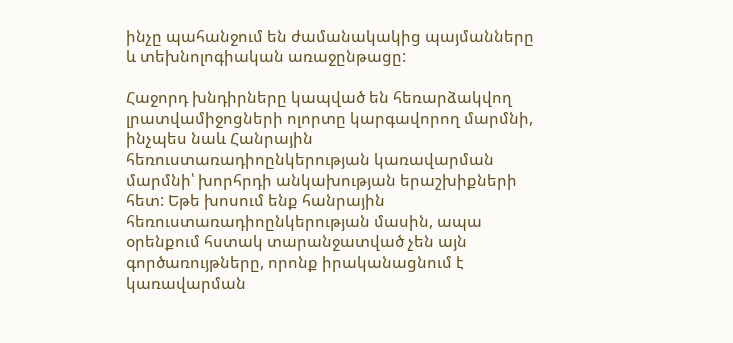ինչը պահանջում են ժամանակակից պայմանները և տեխնոլոգիական առաջընթացը:

Հաջորդ խնդիրները կապված են հեռարձակվող լրատվամիջոցների ոլորտը կարգավորող մարմնի, ինչպես նաև Հանրային հեռուստառադիոընկերության կառավարման մարմնի՝ խորհրդի անկախության երաշխիքների հետ: Եթե խոսում ենք հանրային հեռուստառադիոընկերության մասին, ապա օրենքում հստակ տարանջատված չեն այն գործառույթները, որոնք իրականացնում է կառավարման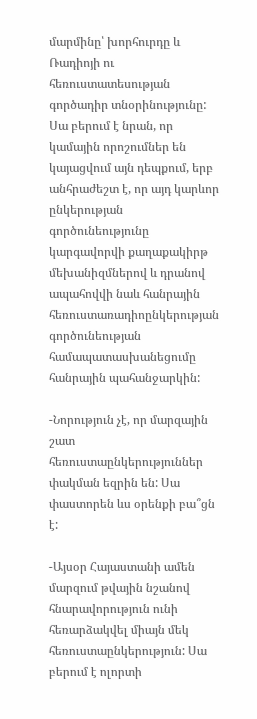մարմինը՝ խորհուրդը և Ռադիոյի ու հեռուստատեսության գործադիր տնօրինությունը: Սա բերում է նրան, որ կամային որոշումներ են կայացվում այն դեպքում, երբ անհրաժեշտ է, որ այդ կարևոր ընկերության գործունեությունը կարգավորվի քաղաքակիրթ մեխանիզմներով և դրանով ապահովվի նաև հանրային հեռուստառադիոընկերության գործունեության համապատասխանեցումը հանրային պահանջարկին:

-Նորություն չէ, որ մարզային շատ հեռուստաընկերություններ փակման եզրին են: Սա փաստորեն ևս օրենքի բա՞ցն է:

-Այսօր Հայաստանի ամեն մարզում թվային նշանով հնարավորություն ունի հեռարձակվել միայն մեկ հեռուստաընկերություն: Սա բերում է ոլորտի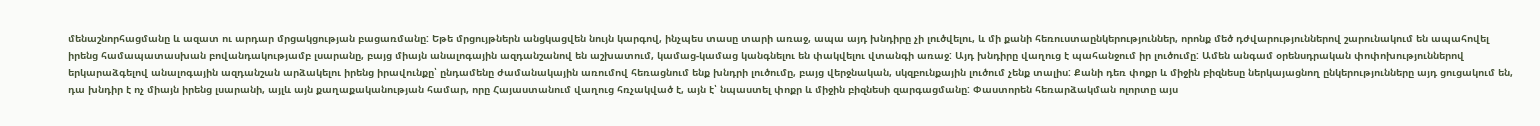մենաշնորհացմանը և ազատ ու արդար մրցակցության բացառմանը: Եթե մրցույթներն անցկացվեն նույն կարգով, ինչպես տասը տարի առաջ, ապա այդ խնդիրը չի լուծվելու, և մի քանի հեռուստաընկերություններ, որոնք մեծ դժվարություններով շարունակում են ապահովել իրենց համապատասխան բովանդակությամբ լսարանը, բայց միայն անալոգային ազդանշանով են աշխատում, կամաց-կամաց կանգնելու են փակվելու վտանգի առաջ: Այդ խնդիրը վաղուց է պահանջում իր լուծումը: Ամեն անգամ օրենսդրական փոփոխություններով երկարաձգելով անալոգային ազդանշան արձակելու իրենց իրավունքը՝ ընդամենը ժամանակային առումով հեռացնում ենք խնդրի լուծումը, բայց վերջնական, սկզբունքային լուծում չենք տալիս: Քանի դեռ փոքր և միջին բիզնեսը ներկայացնող ընկերությունները այդ ցուցակում են, դա խնդիր է ոչ միայն իրենց լսարանի, այլև այն քաղաքականության համար, որը Հայաստանում վաղուց հռչակված է, այն է՝ նպաստել փոքր և միջին բիզնեսի զարգացմանը: Փաստորեն հեռարձակման ոլորտը այս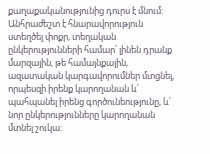քաղաքականությունից դուրս է մնում: Անհրաժեշտ է հնարավորություն ստեղծել փոքր, տեղական ընկերությունների համար՝ լինեն դրանք մարզային, թե համայնքային, ազատական կարգավորումներ մտցնել, որպեսզի իրենք կարողանան և՛ պահպանել իրենց գործունեությունը, և՛ նոր ընկերությունները կարողանան մտնել շուկա: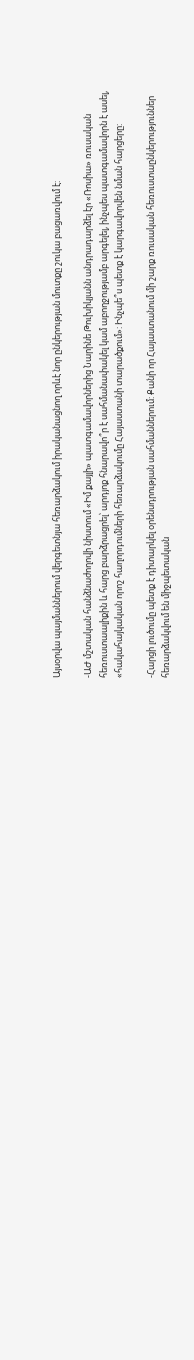Այսօրվա պայմաններում վերգետնյա հեռարձակում իրականացնող որևէ նոր ընկերության մուտքը շուկա բացառվում է:

-ԱԺ մշտական հանձնաժողովի նիստում «Իմ քայլի» պատգամավորներից Նարինե Թուխիկյանն անդրադարձել էր «Ռոսիա» ռուսական հեռուստաալիքին և հարց բարձրացրել՝ արդյոք հնարավո՞ր է սահմանափակել կամ աբողջությամբ արգելել, ինչպես պատգամավորն է ասել, «հակահայկական որոշ հաղորդումների հեռարձակումը Հայաստանի տարածքում»: Ինչպե՞ս պետք է կարգավորվեն նման հարցերը:

-Հարցի լուծումը պետք է դիտարկել օրենսդրության սահմաններում: Քանի որ Հայաստանում մի շարք ռուսական հեռուստաընկերություններ հեռարձակվում են միջպետական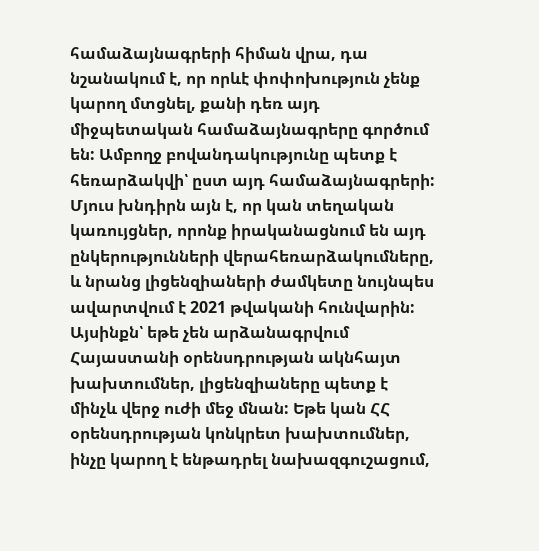համաձայնագրերի հիման վրա, դա նշանակում է, որ որևէ փոփոխություն չենք կարող մտցնել, քանի դեռ այդ միջպետական համաձայնագրերը գործում են: Ամբողջ բովանդակությունը պետք է հեռարձակվի՝ ըստ այդ համաձայնագրերի: Մյուս խնդիրն այն է, որ կան տեղական կառույցներ, որոնք իրականացնում են այդ ընկերությունների վերահեռարձակումները, և նրանց լիցենզիաների ժամկետը նույնպես ավարտվում է 2021 թվականի հունվարին: Այսինքն՝ եթե չեն արձանագրվում Հայաստանի օրենսդրության ակնհայտ խախտումներ, լիցենզիաները պետք է մինչև վերջ ուժի մեջ մնան: Եթե կան ՀՀ օրենսդրության կոնկրետ խախտումներ, ինչը կարող է ենթադրել նախազգուշացում,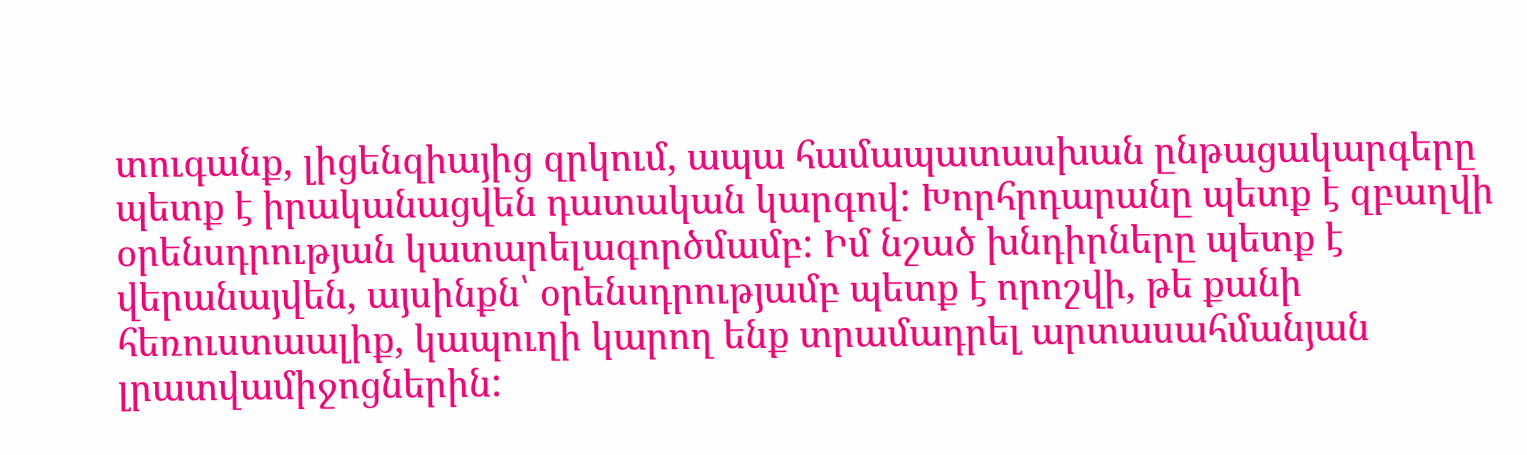տուգանք, լիցենզիայից զրկում, ապա համապատասխան ընթացակարգերը պետք է իրականացվեն դատական կարգով: Խորհրդարանը պետք է զբաղվի օրենսդրության կատարելագործմամբ: Իմ նշած խնդիրները պետք է վերանայվեն, այսինքն՝ օրենսդրությամբ պետք է որոշվի, թե քանի հեռուստաալիք, կապուղի կարող ենք տրամադրել արտասահմանյան լրատվամիջոցներին: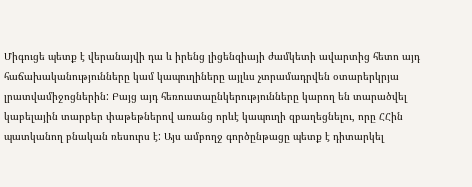Միգուցե պետք է վերանայվի դա և իրենց լիցենզիայի ժամկետի ավարտից հետո այդ հաճախականությունները կամ կապուղիները այլևս չտրամադրվեն օտարերկրյա լրատվամիջոցներին: Բայց այդ հեռուստաընկերությունները կարող են տարածվել կաբելային տարբեր փաթեթներով առանց որևէ կապուղի զբաղեցնելու, որը ՀՀին պատկանող բնական ռեսուրս է: Այս ամբողջ գործընթացը պետք է դիտարկել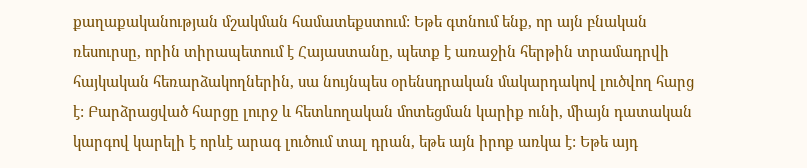քաղաքականության մշակման համատեքստում: Եթե գտնում ենք, որ այն բնական ռեսուրսը, որին տիրապետում է Հայաստանը, պետք է առաջին հերթին տրամադրվի հայկական հեռարձակողներին, սա նույնպես օրենսդրական մակարդակով լուծվող հարց է: Բարձրացված հարցը լուրջ և հետևողական մոտեցման կարիք ունի, միայն դատական կարգով կարելի է որևէ արագ լուծում տալ դրան, եթե այն իրոք առկա է: Եթե այդ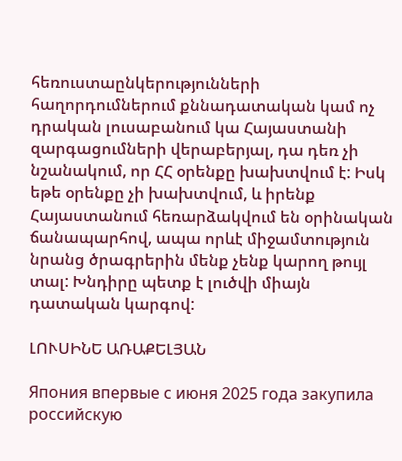հեռուստաընկերությունների հաղորդումներում քննադատական կամ ոչ դրական լուսաբանում կա Հայաստանի զարգացումների վերաբերյալ, դա դեռ չի նշանակում, որ ՀՀ օրենքը խախտվում է: Իսկ եթե օրենքը չի խախտվում, և իրենք Հայաստանում հեռարձակվում են օրինական ճանապարհով, ապա որևէ միջամտություն նրանց ծրագրերին մենք չենք կարող թույլ տալ: Խնդիրը պետք է լուծվի միայն դատական կարգով:

ԼՈՒՍԻՆԵ ԱՌԱՔԵԼՅԱՆ

Япония впервые с июня 2025 года закупила российскую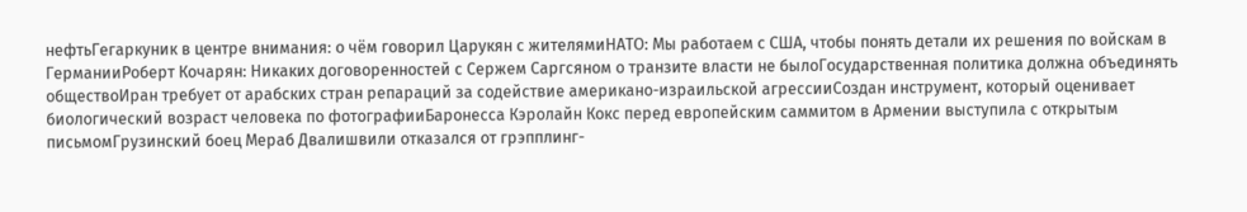нефтьГегаркуник в центре внимания: о чём говорил Царукян с жителямиНАТО: Мы работаем с США, чтобы понять детали их решения по войскам в ГерманииРоберт Кочарян: Никаких договоренностей с Сержем Саргсяном о транзите власти не былоГосударственная политика должна объединять обществоИран требует от арабских стран репараций за содействие американо-израильской агрессииСоздан инструмент, который оценивает биологический возраст человека по фотографииБаронесса Кэролайн Кокс перед европейским саммитом в Армении выступила с открытым письмомГрузинский боец Мераб Двалишвили отказался от грэпплинг-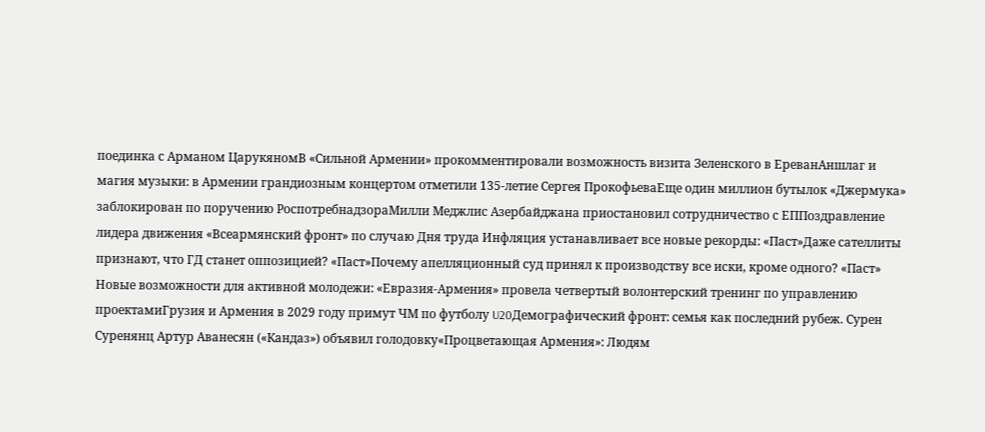поединка с Арманом ЦарукяномВ «Сильной Армении» прокомментировали возможность визита Зеленского в ЕреванАншлаг и магия музыки: в Армении грандиозным концертом отметили 135-летие Сергея ПрокофьеваЕще один миллион бутылок «Джермука» заблокирован по поручению РоспотребнадзораМилли Меджлис Азербайджана приостановил сотрудничество с ЕППоздравление лидера движения «Всеармянский фронт» по случаю Дня труда Инфляция устанавливает все новые рекорды: «Паст»Даже сателлиты признают, что ГД станет оппозицией? «Паст»Почему апелляционный суд принял к производству все иски, кроме одного? «Паст» Новые возможности для активной молодежи: «Евразия-Армения» провела четвертый волонтерский тренинг по управлению проектамиГрузия и Армения в 2029 году примут ЧМ по футболу U20Демографический фронт: семья как последний рубеж. Сурен Суренянц Артур Аванесян («Кандаз») объявил голодовку«Процветающая Армения»: Людям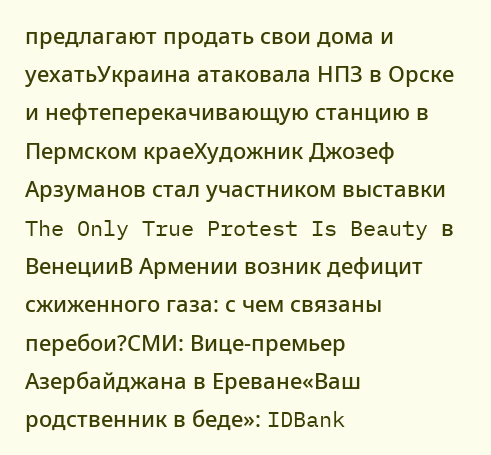предлагают продать свои дома и уехатьУкраина атаковала НПЗ в Орске и нефтеперекачивающую станцию в Пермском краеХудожник Джозеф Арзуманов стал участником выставки The Only True Protest Is Beauty в ВенецииВ Армении возник дефицит сжиженного газа: с чем связаны перебои?СМИ: Вице-премьер Азербайджана в Ереване«Ваш родственник в беде»: IDBank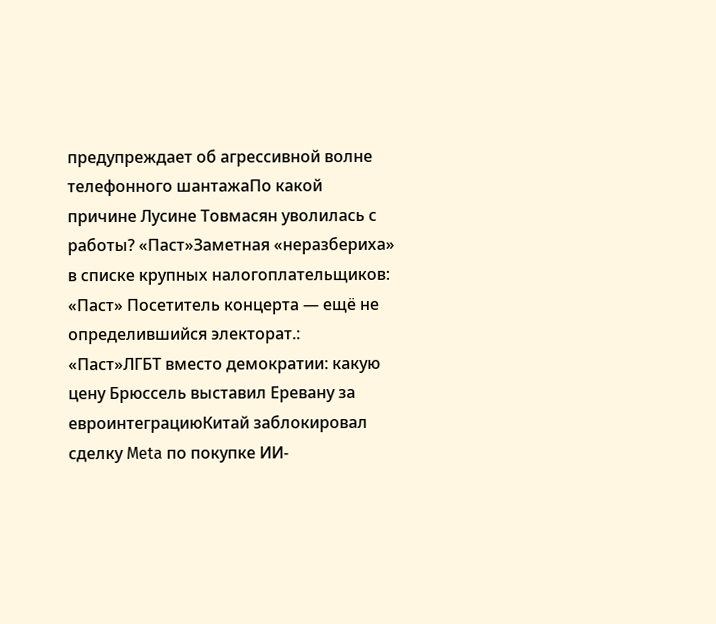предупреждает об агрессивной волне телефонного шантажаПо какой причине Лусине Товмасян уволилась с работы? «Паст»Заметная «неразбериха» в списке крупных налогоплательщиков: «Паст» Посетитель концерта — ещё не определившийся электорат.: «Паст»ЛГБТ вместо демократии: какую цену Брюссель выставил Еревану за евроинтеграциюКитай заблокировал сделку Meta по покупке ИИ-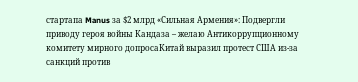стартапа Manus за $2 млрд «Сильная Армения»: Подвергли приводу героя войны Кандаза – желаю Антикоррупционному комитету мирного допросаКитай выразил протест США из-за санкций против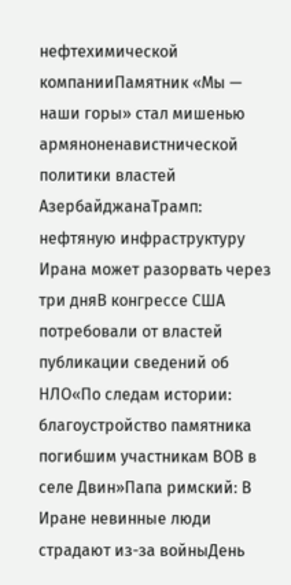нефтехимической компанииПамятник «Мы — наши горы» стал мишенью армяноненавистнической политики властей АзербайджанаТрамп: нефтяную инфраструктуру Ирана может разорвать через три дняВ конгрессе США потребовали от властей публикации сведений об НЛО«По следам истории: благоустройство памятника погибшим участникам ВОВ в селе Двин»Папа римский: В Иране невинные люди страдают из-за войныДень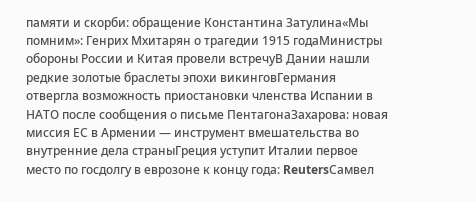памяти и скорби: обращение Константина Затулина«Мы помним»: Генрих Мхитарян о трагедии 1915 годаМинистры обороны России и Китая провели встречуВ Дании нашли редкие золотые браслеты эпохи викинговГермания отвергла возможность приостановки членства Испании в НАТО после сообщения о письме ПентагонаЗахарова: новая миссия ЕС в Армении — инструмент вмешательства во внутренние дела страныГреция уступит Италии первое место по госдолгу в еврозоне к концу года: ReutersСамвел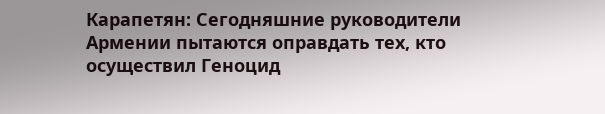Карапетян: Сегодняшние руководители Армении пытаются оправдать тех, кто осуществил Геноцид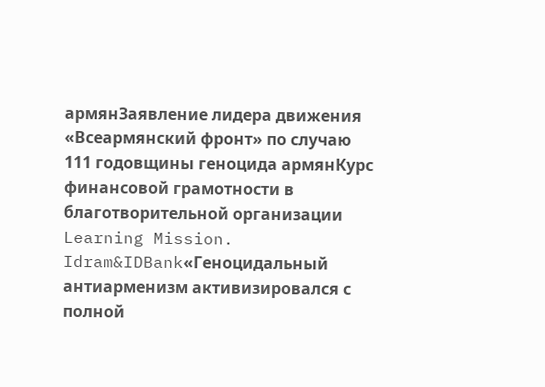армянЗаявление лидера движения «Всеармянский фронт» по случаю 111 годовщины геноцида армянКурс финансовой грамотности в благотворительной организации Learning Mission. Idram&IDBank«Геноцидальный антиарменизм активизировался с полной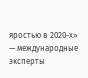яростью в 2020-х» — международные эксперты